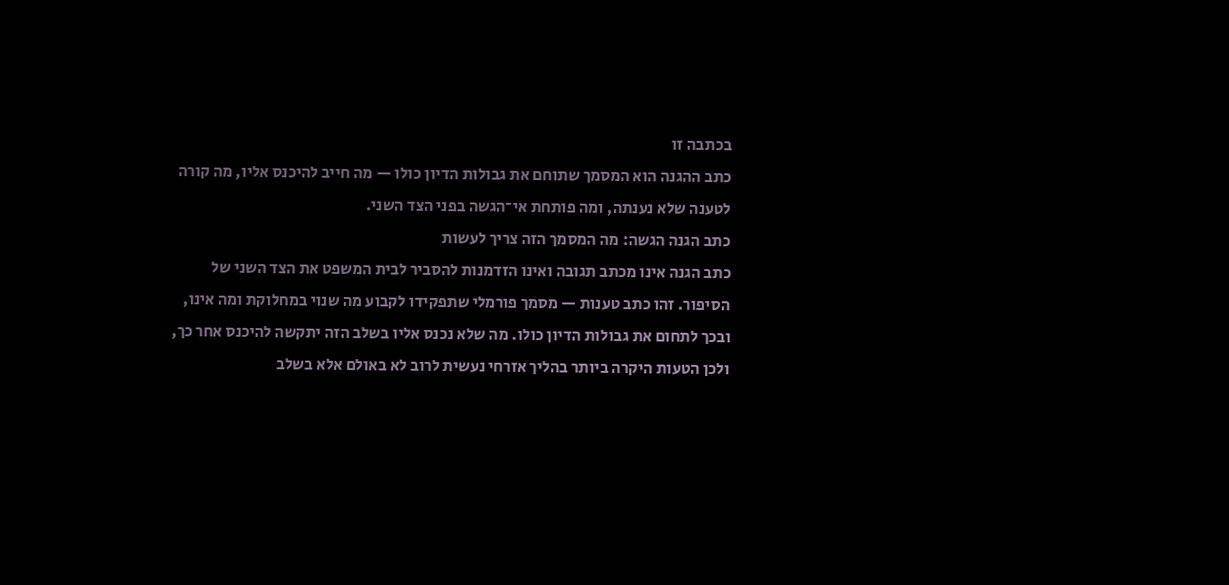בכתבה זו
כתב ההגנה הוא המסמך שתוחם את גבולות הדיון כולו — מה חייב להיכנס אליו, מה קורה לטענה שלא נענתה, ומה פותחת אי־הגשה בפני הצד השני.
כתב הגנה הגשה: מה המסמך הזה צריך לעשות
כתב הגנה אינו מכתב תגובה ואינו הזדמנות להסביר לבית המשפט את הצד השני של
הסיפור. זהו כתב טענות — מסמך פורמלי שתפקידו לקבוע מה שנוי במחלוקת ומה אינו,
ובכך לתחום את גבולות הדיון כולו. מה שלא נכנס אליו בשלב הזה יתקשה להיכנס אחר כך,
ולכן הטעות היקרה ביותר בהליך אזרחי נעשית לרוב לא באולם אלא בשלב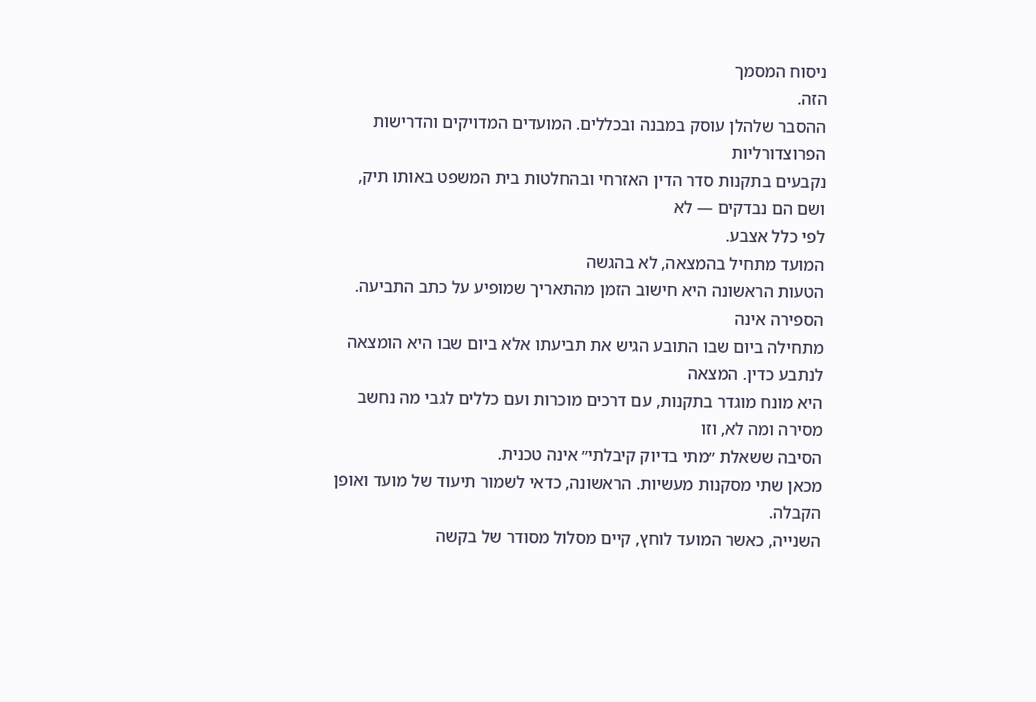ניסוח המסמך
הזה.
ההסבר שלהלן עוסק במבנה ובכללים. המועדים המדויקים והדרישות הפרוצדורליות
נקבעים בתקנות סדר הדין האזרחי ובהחלטות בית המשפט באותו תיק, ושם הם נבדקים — לא
לפי כלל אצבע.
המועד מתחיל בהמצאה, לא בהגשה
הטעות הראשונה היא חישוב הזמן מהתאריך שמופיע על כתב התביעה. הספירה אינה
מתחילה ביום שבו התובע הגיש את תביעתו אלא ביום שבו היא הומצאה לנתבע כדין. המצאה
היא מונח מוגדר בתקנות, עם דרכים מוכרות ועם כללים לגבי מה נחשב מסירה ומה לא, וזו
הסיבה ששאלת ״מתי בדיוק קיבלתי״ אינה טכנית.
מכאן שתי מסקנות מעשיות. הראשונה, כדאי לשמור תיעוד של מועד ואופן הקבלה.
השנייה, כאשר המועד לוחץ, קיים מסלול מסודר של בקשה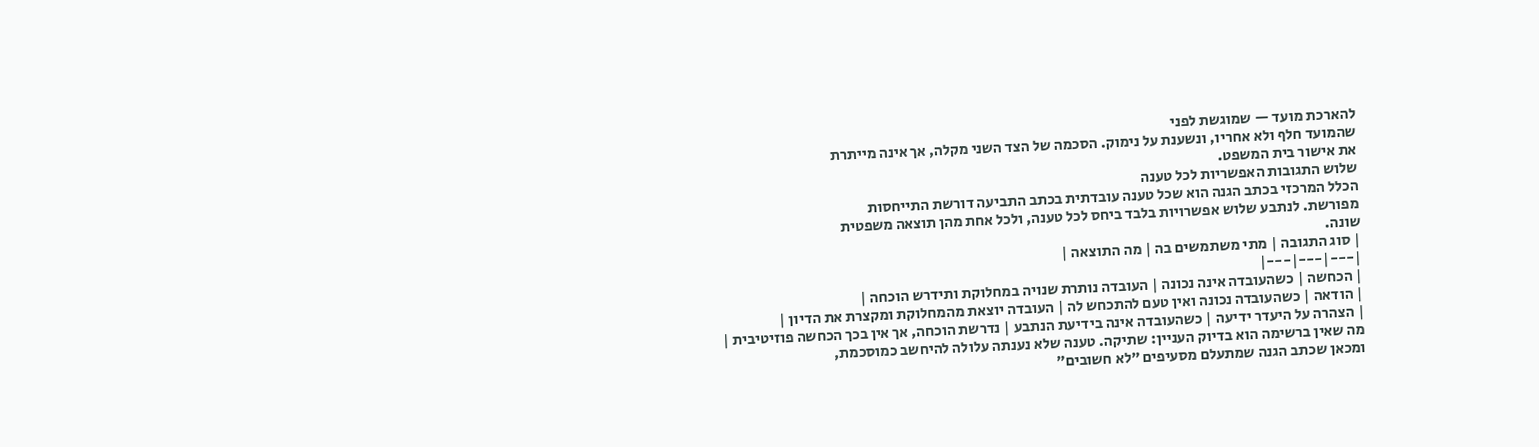להארכת מועד — שמוגשת לפני
שהמועד חלף ולא אחריו, ונשענת על נימוק. הסכמה של הצד השני מקלה, אך אינה מייתרת
את אישור בית המשפט.
שלוש התגובות האפשריות לכל טענה
הכלל המרכזי בכתב הגנה הוא שכל טענה עובדתית בכתב התביעה דורשת התייחסות
מפורשת. לנתבע שלוש אפשרויות בלבד ביחס לכל טענה, ולכל אחת מהן תוצאה משפטית
שונה.
| סוג התגובה | מתי משתמשים בה | מה התוצאה |
|---|---|---|
| הכחשה | כשהעובדה אינה נכונה | העובדה נותרת שנויה במחלוקת ותידרש הוכחה |
| הודאה | כשהעובדה נכונה ואין טעם להתכחש לה | העובדה יוצאת מהמחלוקת ומקצרת את הדיון |
| הצהרה על היעדר ידיעה | כשהעובדה אינה בידיעת הנתבע | נדרשת הוכחה, אך אין בכך הכחשה פוזיטיבית |
מה שאין ברשימה הוא בדיוק העניין: שתיקה. טענה שלא נענתה עלולה להיחשב כמוסכמת,
ומכאן שכתב הגנה שמתעלם מסעיפים ״לא חשובים״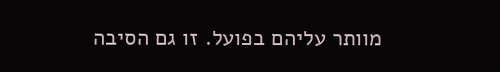מוותר עליהם בפועל. זו גם הסיבה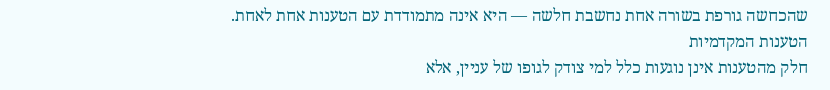שהכחשה גורפת בשורה אחת נחשבת חלשה — היא אינה מתמודדת עם הטענות אחת לאחת.
הטענות המקדמיות
חלק מהטענות אינן נוגעות כלל למי צודק לגופו של עניין, אלא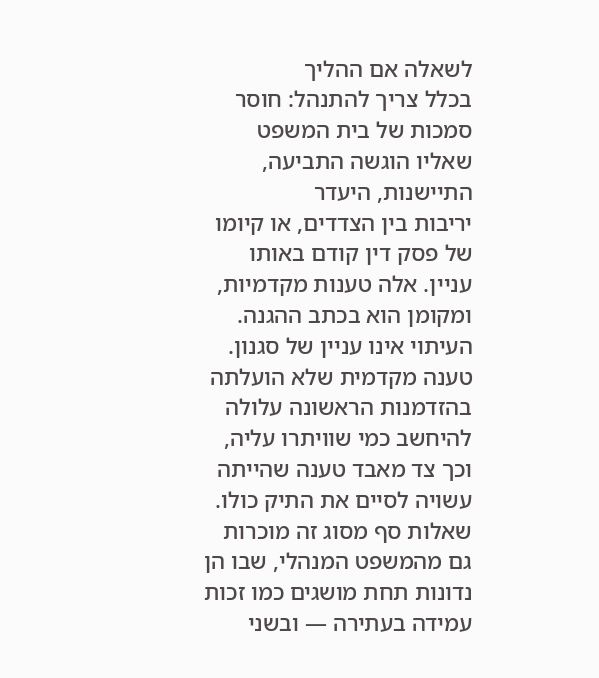לשאלה אם ההליך
בכלל צריך להתנהל: חוסר סמכות של בית המשפט שאליו הוגשה התביעה, התיישנות, היעדר
יריבות בין הצדדים, או קיומו של פסק דין קודם באותו עניין. אלה טענות מקדמיות,
ומקומן הוא בכתב ההגנה.
העיתוי אינו עניין של סגנון. טענה מקדמית שלא הועלתה בהזדמנות הראשונה עלולה
להיחשב כמי שוויתרו עליה, וכך צד מאבד טענה שהייתה עשויה לסיים את התיק כולו.
שאלות סף מסוג זה מוכרות גם מהמשפט המנהלי, שבו הן נדונות תחת מושגים כמו זכות עמידה בעתירה — ובשני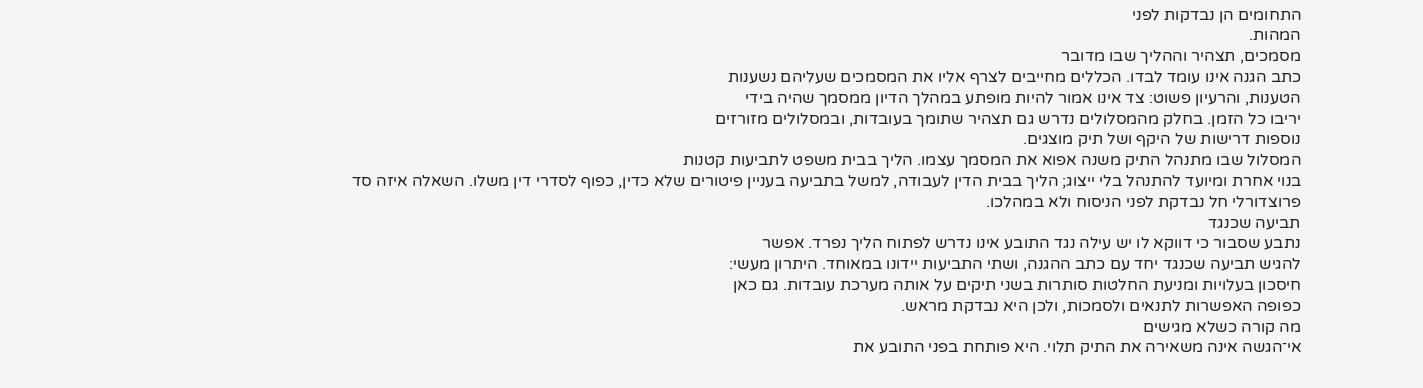התחומים הן נבדקות לפני
המהות.
מסמכים, תצהיר וההליך שבו מדובר
כתב הגנה אינו עומד לבדו. הכללים מחייבים לצרף אליו את המסמכים שעליהם נשענות
הטענות, והרעיון פשוט: צד אינו אמור להיות מופתע במהלך הדיון ממסמך שהיה בידי
יריבו כל הזמן. בחלק מהמסלולים נדרש גם תצהיר שתומך בעובדות, ובמסלולים מזורזים
נוספות דרישות של היקף ושל תיק מוצגים.
המסלול שבו מתנהל התיק משנה אפוא את המסמך עצמו. הליך בבית משפט לתביעות קטנות
בנוי אחרת ומיועד להתנהל בלי ייצוג; הליך בבית הדין לעבודה, למשל בתביעה בעניין פיטורים שלא כדין, כפוף לסדרי דין משלו. השאלה איזה סד
פרוצדורלי חל נבדקת לפני הניסוח ולא במהלכו.
תביעה שכנגד
נתבע שסבור כי דווקא לו יש עילה נגד התובע אינו נדרש לפתוח הליך נפרד. אפשר
להגיש תביעה שכנגד יחד עם כתב ההגנה, ושתי התביעות יידונו במאוחד. היתרון מעשי:
חיסכון בעלויות ומניעת החלטות סותרות בשני תיקים על אותה מערכת עובדות. גם כאן
כפופה האפשרות לתנאים ולסמכות, ולכן היא נבדקת מראש.
מה קורה כשלא מגישים
אי־הגשה אינה משאירה את התיק תלוי. היא פותחת בפני התובע את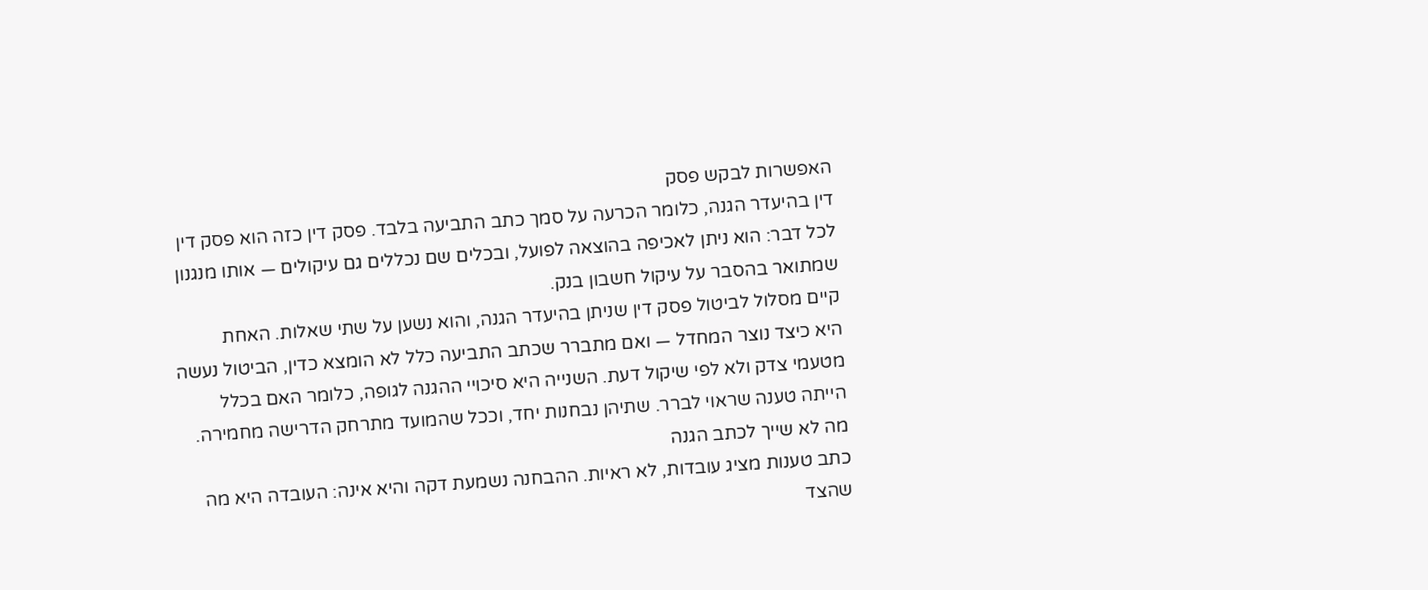האפשרות לבקש פסק
דין בהיעדר הגנה, כלומר הכרעה על סמך כתב התביעה בלבד. פסק דין כזה הוא פסק דין
לכל דבר: הוא ניתן לאכיפה בהוצאה לפועל, ובכלים שם נכללים גם עיקולים — אותו מנגנון
שמתואר בהסבר על עיקול חשבון בנק.
קיים מסלול לביטול פסק דין שניתן בהיעדר הגנה, והוא נשען על שתי שאלות. האחת
היא כיצד נוצר המחדל — ואם מתברר שכתב התביעה כלל לא הומצא כדין, הביטול נעשה
מטעמי צדק ולא לפי שיקול דעת. השנייה היא סיכויי ההגנה לגופה, כלומר האם בכלל
הייתה טענה שראוי לברר. שתיהן נבחנות יחד, וככל שהמועד מתרחק הדרישה מחמירה.
מה לא שייך לכתב הגנה
כתב טענות מציג עובדות, לא ראיות. ההבחנה נשמעת דקה והיא אינה: העובדה היא מה
שהצד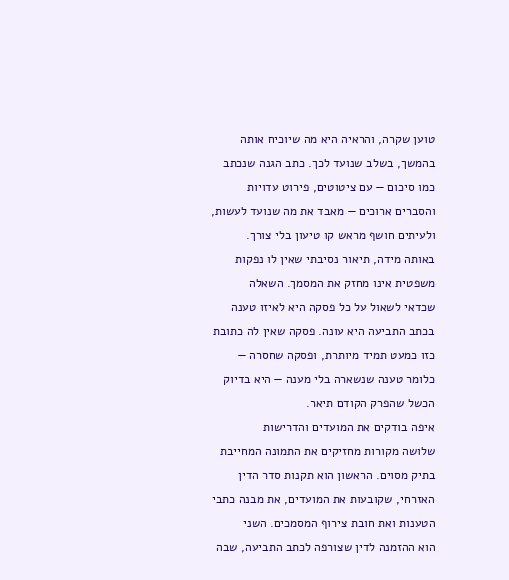טוען שקרה, והראיה היא מה שיוכיח אותה בהמשך, בשלב שנועד לכך. כתב הגנה שנכתב
כמו סיכום — עם ציטוטים, פירוט עדויות והסברים ארוכים — מאבד את מה שנועד לעשות,
ולעיתים חושף מראש קו טיעון בלי צורך.
באותה מידה, תיאור נסיבתי שאין לו נפקות משפטית אינו מחזק את המסמך. השאלה
שכדאי לשאול על כל פסקה היא לאיזו טענה בכתב התביעה היא עונה. פסקה שאין לה כתובת
כזו כמעט תמיד מיותרת, ופסקה שחסרה — כלומר טענה שנשארה בלי מענה — היא בדיוק
הכשל שהפרק הקודם תיאר.
איפה בודקים את המועדים והדרישות
שלושה מקורות מחזיקים את התמונה המחייבת בתיק מסוים. הראשון הוא תקנות סדר הדין
האזרחי, שקובעות את המועדים, את מבנה כתבי הטענות ואת חובת צירוף המסמכים. השני
הוא ההזמנה לדין שצורפה לכתב התביעה, שבה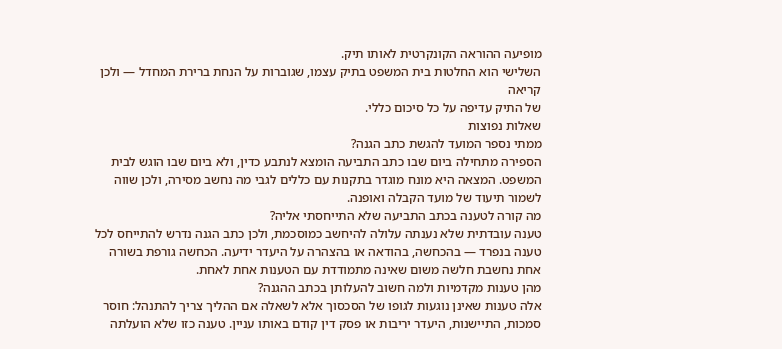מופיעה ההוראה הקונקרטית לאותו תיק.
השלישי הוא החלטות בית המשפט בתיק עצמו, שגוברות על הנחת ברירת המחדל — ולכן קריאה
של התיק עדיפה על כל סיכום כללי.
שאלות נפוצות
ממתי נספר המועד להגשת כתב הגנה?
הספירה מתחילה ביום שבו כתב התביעה הומצא לנתבע כדין, ולא ביום שבו הוגש לבית המשפט. המצאה היא מונח מוגדר בתקנות עם כללים לגבי מה נחשב מסירה, ולכן שווה לשמור תיעוד של מועד הקבלה ואופנה.
מה קורה לטענה בכתב התביעה שלא התייחסתי אליה?
טענה עובדתית שלא נענתה עלולה להיחשב כמוסכמת, ולכן כתב הגנה נדרש להתייחס לכל טענה בנפרד — בהכחשה, בהודאה או בהצהרה על היעדר ידיעה. הכחשה גורפת בשורה אחת נחשבת חלשה משום שאינה מתמודדת עם הטענות אחת לאחת.
מהן טענות מקדמיות ולמה חשוב להעלותן בכתב ההגנה?
אלה טענות שאינן נוגעות לגופו של הסכסוך אלא לשאלה אם ההליך צריך להתנהל: חוסר סמכות, התיישנות, היעדר יריבות או פסק דין קודם באותו עניין. טענה כזו שלא הועלתה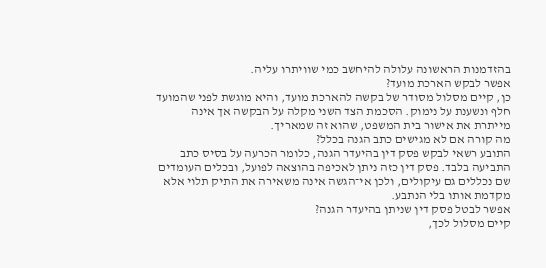בהזדמנות הראשונה עלולה להיחשב כמי שוויתרו עליה.
אפשר לבקש הארכת מועד?
כן, קיים מסלול מסודר של בקשה להארכת מועד, והיא מוגשת לפני שהמועד חלף ונשענת על נימוק. הסכמת הצד השני מקלה על הבקשה אך אינה מייתרת את אישור בית המשפט, שהוא זה שמאריך.
מה קורה אם לא מגישים כתב הגנה בכלל?
התובע רשאי לבקש פסק דין בהיעדר הגנה, כלומר הכרעה על בסיס כתב התביעה בלבד. פסק דין כזה ניתן לאכיפה בהוצאה לפועל, ובכלים העומדים שם נכללים גם עיקולים, ולכן אי־הגשה אינה משאירה את התיק תלוי אלא מקדמת אותו בלי הנתבע.
אפשר לבטל פסק דין שניתן בהיעדר הגנה?
קיים מסלול לכך,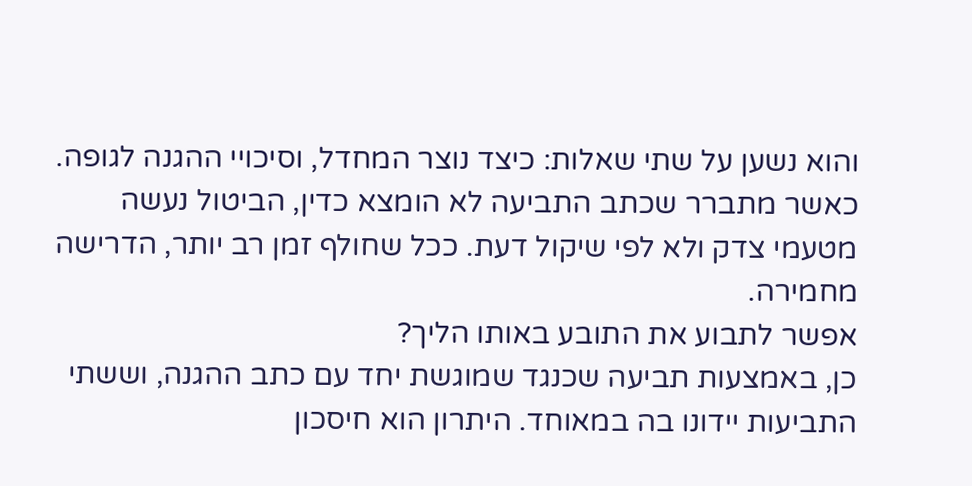והוא נשען על שתי שאלות: כיצד נוצר המחדל, וסיכויי ההגנה לגופה. כאשר מתברר שכתב התביעה לא הומצא כדין, הביטול נעשה מטעמי צדק ולא לפי שיקול דעת. ככל שחולף זמן רב יותר, הדרישה מחמירה.
אפשר לתבוע את התובע באותו הליך?
כן, באמצעות תביעה שכנגד שמוגשת יחד עם כתב ההגנה, וששתי התביעות יידונו בה במאוחד. היתרון הוא חיסכון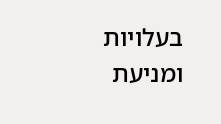בעלויות ומניעת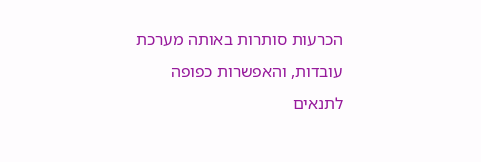הכרעות סותרות באותה מערכת עובדות, והאפשרות כפופה לתנאים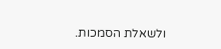ולשאלת הסמכות.